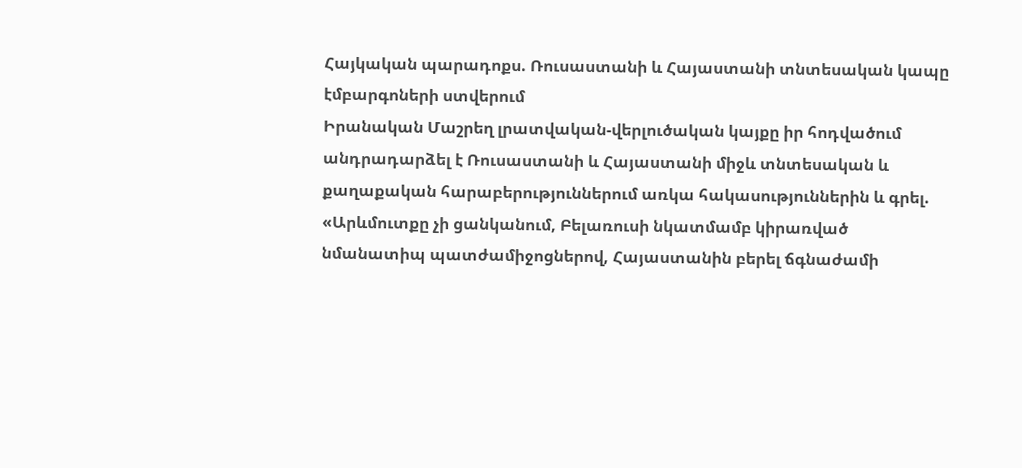Հայկական պարադոքս. Ռուսաստանի և Հայաստանի տնտեսական կապը էմբարգոների ստվերում
Իրանական Մաշրեղ լրատվական-վերլուծական կայքը իր հոդվածում անդրադարձել է Ռուսաստանի և Հայաստանի միջև տնտեսական և քաղաքական հարաբերություններում առկա հակասություններին և գրել. «Արևմուտքը չի ցանկանում, Բելառուսի նկատմամբ կիրառված նմանատիպ պատժամիջոցներով, Հայաստանին բերել ճգնաժամի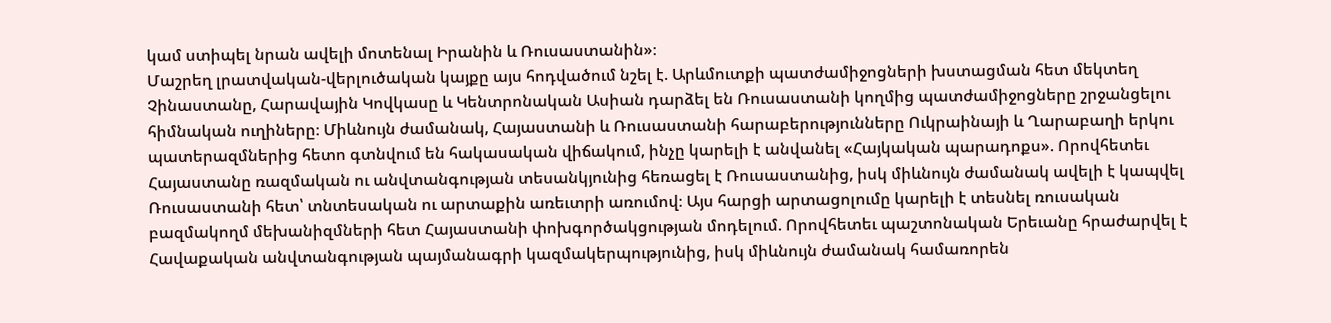կամ ստիպել նրան ավելի մոտենալ Իրանին և Ռուսաստանին»։
Մաշրեղ լրատվական-վերլուծական կայքը այս հոդվածում նշել է. Արևմուտքի պատժամիջոցների խստացման հետ մեկտեղ Չինաստանը, Հարավային Կովկասը և Կենտրոնական Ասիան դարձել են Ռուսաստանի կողմից պատժամիջոցները շրջանցելու հիմնական ուղիները։ Միևնույն ժամանակ, Հայաստանի և Ռուսաստանի հարաբերությունները Ուկրաինայի և Ղարաբաղի երկու պատերազմներից հետո գտնվում են հակասական վիճակում, ինչը կարելի է անվանել «Հայկական պարադոքս». Որովհետեւ Հայաստանը ռազմական ու անվտանգության տեսանկյունից հեռացել է Ռուսաստանից, իսկ միևնույն ժամանակ ավելի է կապվել Ռուսաստանի հետ՝ տնտեսական ու արտաքին առեւտրի առումով։ Այս հարցի արտացոլումը կարելի է տեսնել ռուսական բազմակողմ մեխանիզմների հետ Հայաստանի փոխգործակցության մոդելում. Որովհետեւ պաշտոնական Երեւանը հրաժարվել է Հավաքական անվտանգության պայմանագրի կազմակերպությունից, իսկ միևնույն ժամանակ համառորեն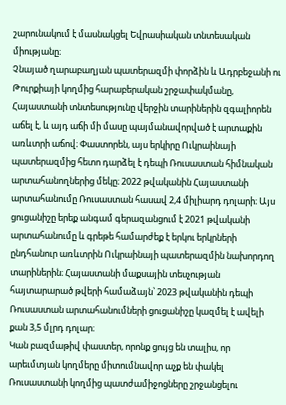շարունակում է մասնակցել Եվրասիական տնտեսական միությանը։
Չնայած ղարաբաղյան պատերազմի փորձին և Ադրբեջանի ու Թուրքիայի կողմից հարաբերական շրջափակմանը, Հայաստանի տնտեսությունը վերջին տարիներին զգալիորեն աճել է, և այդ աճի մի մասը պայմանավորված է արտաքին առևտրի աճով։ Փաստորեն, այս երկիրը Ուկրաինայի պատերազմից հետո դարձել է դեպի Ռուսաստան հիմնական արտահանողներից մեկը։ 2022 թվականին Հայաստանի արտահանումը Ռուսաստան հասավ 2,4 միլիարդ դոլարի։ Այս ցուցանիշը երեք անգամ գերազանցում է 2021 թվականի արտահանումը և գրեթե համարժեք է երկու երկրների ընդհանուր առևտրին Ուկրաինայի պատերազմին նախորդող տարիներին։ Հայաստանի մաքսային տեսչության հայտարարած թվերի համաձայն՝ 2023 թվականին դեպի Ռուսաստան արտահանումների ցուցանիշը կազմել է ավելի քան 3,5 մլրդ դոլար։
Կան բազմաթիվ փաստեր, որոնք ցույց են տալիս, որ արեւմտյան կողմերը միտումնավոր աչք են փակել Ռուսաստանի կողմից պատժամիջոցները շրջանցելու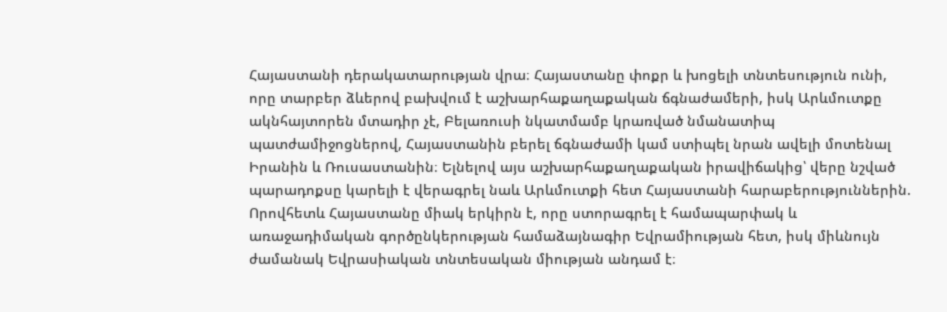Հայաստանի դերակատարության վրա։ Հայաստանը փոքր և խոցելի տնտեսություն ունի, որը տարբեր ձևերով բախվում է աշխարհաքաղաքական ճգնաժամերի, իսկ Արևմուտքը ակնհայտորեն մտադիր չէ, Բելառուսի նկատմամբ կրառված նմանատիպ պատժամիջոցներով, Հայաստանին բերել ճգնաժամի կամ ստիպել նրան ավելի մոտենալ Իրանին և Ռուսաստանին։ Ելնելով այս աշխարհաքաղաքական իրավիճակից՝ վերը նշված պարադոքսը կարելի է վերագրել նաև Արևմուտքի հետ Հայաստանի հարաբերություններին. Որովհետև Հայաստանը միակ երկիրն է, որը ստորագրել է համապարփակ և առաջադիմական գործընկերության համաձայնագիր Եվրամիության հետ, իսկ միևնույն ժամանակ Եվրասիական տնտեսական միության անդամ է։